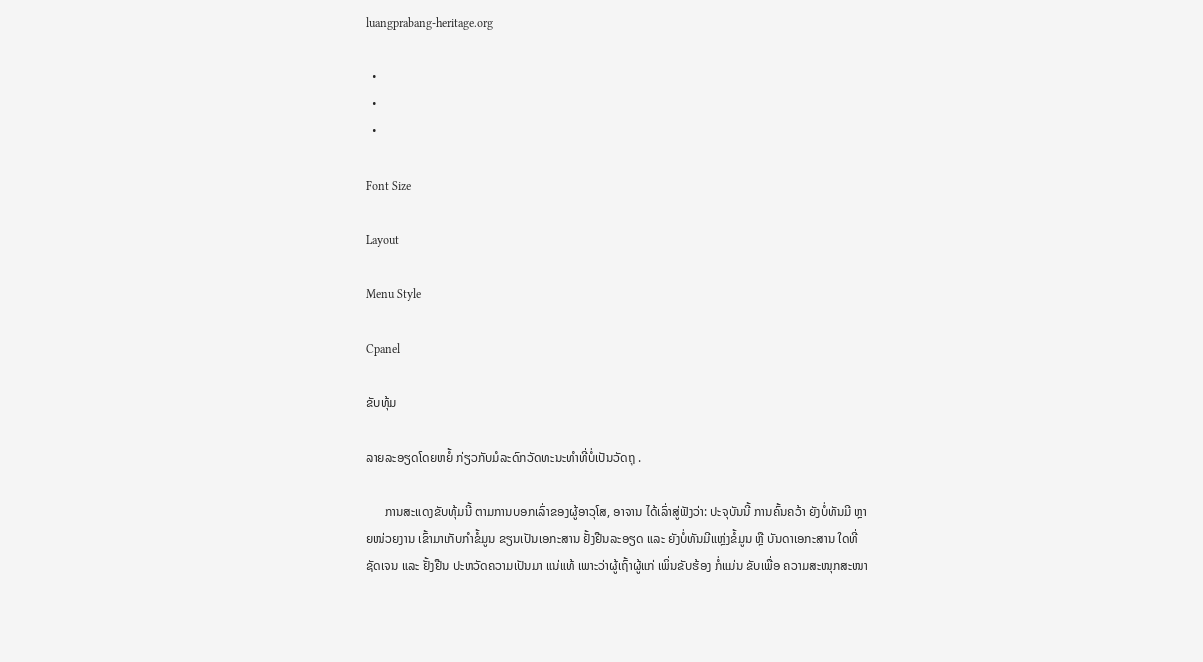luangprabang-heritage.org

  •
  •
  •

Font Size

Layout

Menu Style

Cpanel

ຂັບທຸ້ມ

ລາຍລະອຽດໂດຍຫຍໍ້ ກ່ຽວກັບມໍລະດົກວັດທະນະທຳທີ່ບໍ່ເປັນວັດຖຸ .

      ການສະແດງຂັບທຸ້ມນີ້ ຕາມການບອກເລົ່າຂອງຜູ້ອາວຸໂສ, ອາຈານ ໄດ້ເລົ່າສູ່ຟັງວ່າ: ປະຈຸບັນນີ້ ການຄົ້ນຄວ້າ ຍັງບໍ່ທັນມີ ຫຼາຍໜ່ວຍງານ ເຂົ້າມາເກັບກໍາຂໍ້ມູນ ຂຽນເປັນເອກະສານ ຢັ້ງຢືນລະອຽດ ແລະ ຍັງບໍ່ທັນມີແຫຼ່ງຂໍ້ມູນ ຫຼື ບັນດາເອກະສານ ໃດທີ່ຊັດເຈນ ແລະ ຢັ້ງຢືນ ປະຫວັດຄວາມເປັນມາ ແນ່ແທ້ ເພາະວ່າຜູ້ເຖົ້າຜູ້ແກ່ ເພິ່ນຂັບຮ້ອງ ກໍ່ແມ່ນ ຂັບເພື່ອ ຄວາມສະໜຸກສະໜາ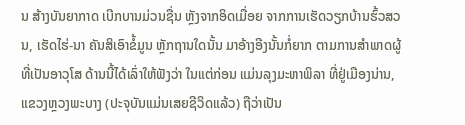ນ ສ້າງບັນຍາກາດ ເບີກບານມ່ວນຊື່ນ ຫຼັງຈາກອິດເມື່ອຍ ຈາກການເຮັດວຽກບ້ານຮົ້ວສວນ, ເຮັດໄຮ່-ນາ ຄັນສິເອົາຂໍ້ມູນ ຫຼັກຖານໃດນັ້ນ ມາອ້າງອີງນັ້ນກໍ່ຍາກ ຕາມການສໍາພາດຜູ້ທີ່ເປັນອາວຸໂສ ດ້ານນີ້ໄດ້ເລົ່າໃຫ້ຟັງວ່າ ໃນແຕ່ກ່ອນ ແມ່ນລຸງມະຫາພິລາ ທີ່ຢູ່ເມືອງນ່ານ, ແຂວງຫຼວງພະບາງ (ປະຈຸບັນແມ່ນເສຍຊີວິດແລ້ວ) ຖືວ່າເປັນ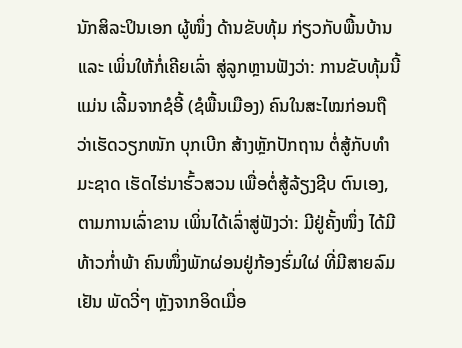ນັກສິລະປິນເອກ ຜູ້ໜຶ່ງ ດ້ານຂັບທຸ້ມ ກ່ຽວກັບພື້ນບ້ານ ແລະ ເພິ່ນໃຫ້ກໍ່ເຄີຍເລົ່າ ສູ່ລູກຫຼານຟັງວ່າ: ການຂັບທຸ້ມນີ້ແມ່ນ ເລີ້ມຈາກຊໍອີ້ (ຊໍພື້ນເມືອງ) ຄົນໃນສະໄໝກ່ອນຖື ວ່າເຮັດວຽກໜັກ ບຸກເບີກ ສ້າງຫຼັກປັກຖານ ຕໍ່ສູ້ກັບທໍາມະຊາດ ເຮັດໄຮ່ນາຮົ້ວສວນ ເພື່ອຕໍ່ສູ້ລ້ຽງຊີບ ຕົນເອງ, ຕາມການເລົ່າຂານ ເພິ່ນໄດ້ເລົ່າສູ່ຟັງວ່າ: ມີຢູ່ຄັ້ງໜຶ່ງ ໄດ້ມີ ທ້າວກໍ່າພ້າ ຄົນໜຶ່ງພັກຜ່ອນຢູ່ກ້ອງຮົ່ມໃຜ່ ທີ່ມີສາຍລົມເຢັນ ພັດວີ່ໆ ຫຼັງຈາກອິດເມື່ອ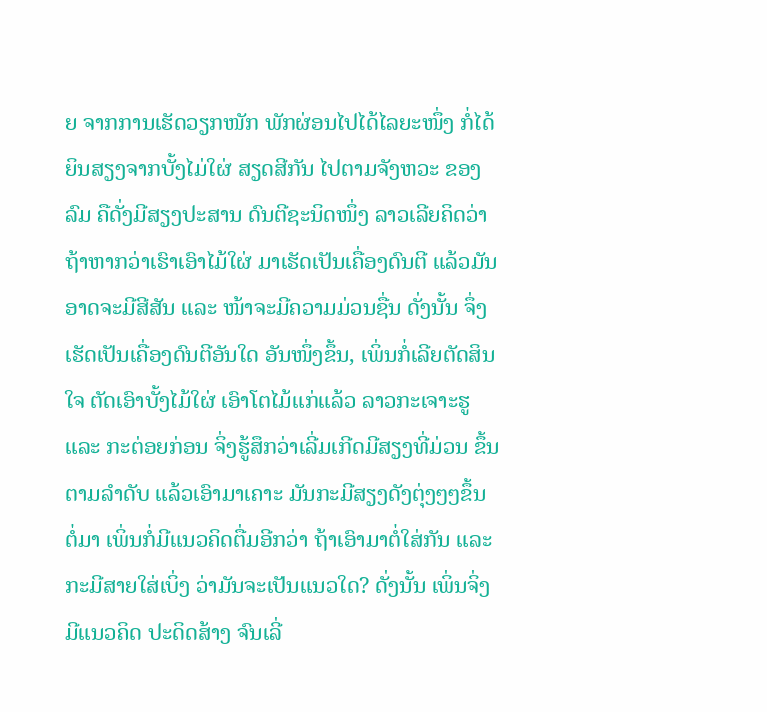ຍ ຈາກການເຮັດວຽກໜັກ ພັກຜ່ອນໄປໄດ້ໄລຍະໜຶ່ງ ກໍ່ໄດ້ຍິນສຽງຈາກບັ້ງໄມ່ໃຜ່ ສຽດສີກັນ ໄປຕາມຈັງຫວະ ຂອງລົມ ຄືດັ່ງມີສຽງປະສານ ດົນຕີຊະນິດໜຶ່ງ ລາວເລີຍຄິດວ່າ ຖ້າຫາກວ່າເຮົາເອົາໄມ້ໃຜ່ ມາເຮັດເປັນເຄື່ອງດົນຕີ ແລ້ວມັນອາດຈະມີສີສັນ ແລະ ໜ້າຈະມີຄວາມມ່ວນຊື່ນ ດັ່ງນັ້ນ ຈຶ່ງເຮັດເປັນເຄື່ອງດົນຕີອັນໃດ ອັນໜຶ່ງຂຶ້ນ, ເພິ່ນກໍ່ເລີຍຕັດສິນໃຈ ຕັດເອົາບັ້ງໄມ້ໃຜ່ ເອົາໂຕໄມ້ແກ່ແລ້ວ ລາວກະເຈາະຮູ ແລະ ກະຕ່ອຍກ່ອນ ຈິ່ງຮູ້ສຶກວ່າເລີ່ມເກີດມີສຽງທີ່ມ່ວນ ຂຶ້ນຕາມລຳດັບ ແລ້ວເອົາມາເຄາະ ມັນກະມີສຽງດັງຕຸ່ງໆໆຂຶ້ນ ຕໍ່ມາ ເພິ່ນກໍ່ມີແນວຄິດຕື່ມອີກວ່າ ຖ້າເອົາມາຕໍ່ໃສ່ກັນ ແລະ ກະມີສາຍໃສ່ເບິ່ງ ວ່າມັນຈະເປັນແນວໃດ? ດັ່ງນັ້ນ ເພິ່ນຈິ່ງມີແນວຄິດ ປະດິດສ້າງ ຈົນເລີ່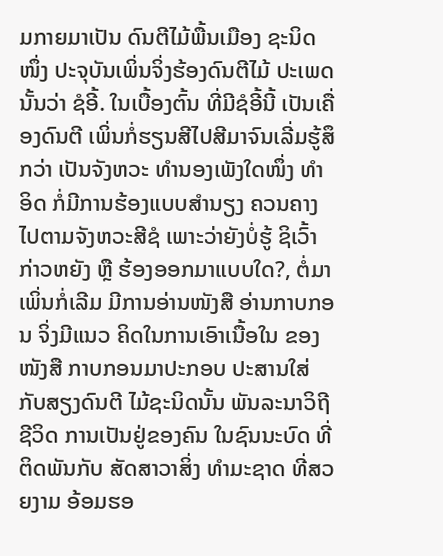ມກາຍມາເປັນ ດົນຕີໄມ້ພື້ນເມືອງ ຊະນິດໜຶ່ງ ປະຈຸບັນເພິ່ນຈິ່ງຮ້ອງດົນຕີໄມ້ ປະເພດນັ້ນວ່າ ຊໍອີ້. ໃນເບື້ອງຕົ້ນ ທີ່ມີຊໍອີ້ນີ້ ເປັນເຄື່ອງດົນຕີ ເພິ່ນກໍ່ຮຽນສີໄປສີມາຈົນເລີ່ມຮູ້ສຶກວ່າ ເປັນຈັງຫວະ ທໍານອງເພັງໃດໜຶ່ງ ທຳອິດ ກໍ່ມີການຮ້ອງແບບສຳນຽງ ຄວນຄາງ ໄປຕາມຈັງຫວະສີຊໍ ເພາະວ່າຍັງບໍ່ຮູ້ ຊິເວົ້າກ່າວຫຍັງ ຫຼື ຮ້ອງອອກມາແບບໃດ?, ຕໍ່ມາເພິ່ນກໍ່ເລີມ ມີການອ່ານໜັງສື ອ່ານກາບກອນ ຈິ່ງມີແນວ ຄິດໃນການເອົາເນື້ອໃນ ຂອງໜັງສື ກາບກອນມາປະກອບ ປະສານໃສ່ກັບສຽງດົນຕີ ໄມ້ຊະນິດນັ້ນ ພັນລະນາວິຖີຊີວິດ ການເປັນຢູ່ຂອງຄົນ ໃນຊົນນະບົດ ທີ່ຕິດພັນກັບ ສັດສາວາສິ່ງ ທໍາມະຊາດ ທີ່ສວຍງາມ ອ້ອມຮອ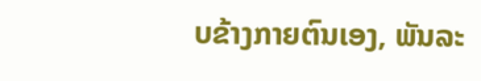ບຂ້າງກາຍຕົນເອງ, ພັນລະ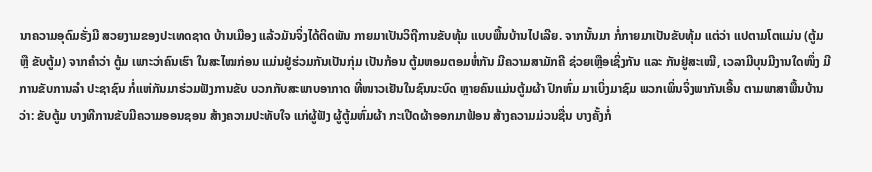ນາຄວາມອຸດົມຮັ່ງມີ ສວຍງາມຂອງປະເທດຊາດ ບ້ານເມືອງ ແລ້ວມັນຈິ່ງໄດ້ຕິດພັນ ກາຍມາເປັນວິຖີການຂັບທຸ້ມ ແບບພື້ນບ້ານໄປເລີຍ. ຈາກນັ້ນມາ ກໍ່ກາຍມາເປັນຂັບທຸ້ມ ແຕ່ວ່າ ແປຕາມໂຕແມ່ນ (ຕູ້ມ ຫຼື ຂັບຕູ້ມ) ຈາກຄໍາວ່າ ຕູ້ມ ເພາະວ່າຄົນເຮົາ ໃນສະໄໝກ່ອນ ແມ່ນຢູ່ຮ່ວມກັນເປັນກຸ່ມ ເປັນກ້ອນ ຕູ້ມຫອມຕອມຫໍ່ກັນ ມີຄວາມສາມັກຄີ ຊ່ວຍເຫຼືອເຊິ່ງກັນ ແລະ ກັນຢູ່ສະເໝີ, ເວລາມີບຸນມີງານໃດໜຶ່ງ ມີການຂັບການລໍາ ປະຊາຊົນ ກໍ່ແຫ່ກັນມາຮ່ວມຟັງການຂັບ ບວກກັບສະພາບອາກາດ ທີ່ໜາວເຢັນໃນຊົນນະບົດ ຫຼາຍຄົນແມ່ນຕູ້ມຜ້າ ປົກຫົ່ມ ມາເບິ່ງມາຊົມ ພວກເພິ່ນຈິ່ງພາກັນເອີ້ນ ຕາມພາສາພື້ນບ້ານວ່າ: ຂັບຕູ້ມ ບາງທີການຂັບມີຄວາມອອນຊອນ ສ້າງຄວາມປະທັບໃຈ ແກ່ຜູ້ຟັງ ຜູ້ຕູ້ມຫົ່ມຜ້າ ກະເປີດຜ້າອອກມາຟ້ອນ ສ້າງຄວາມມ່ວນຊື່ນ ບາງຄັ້ງກໍ່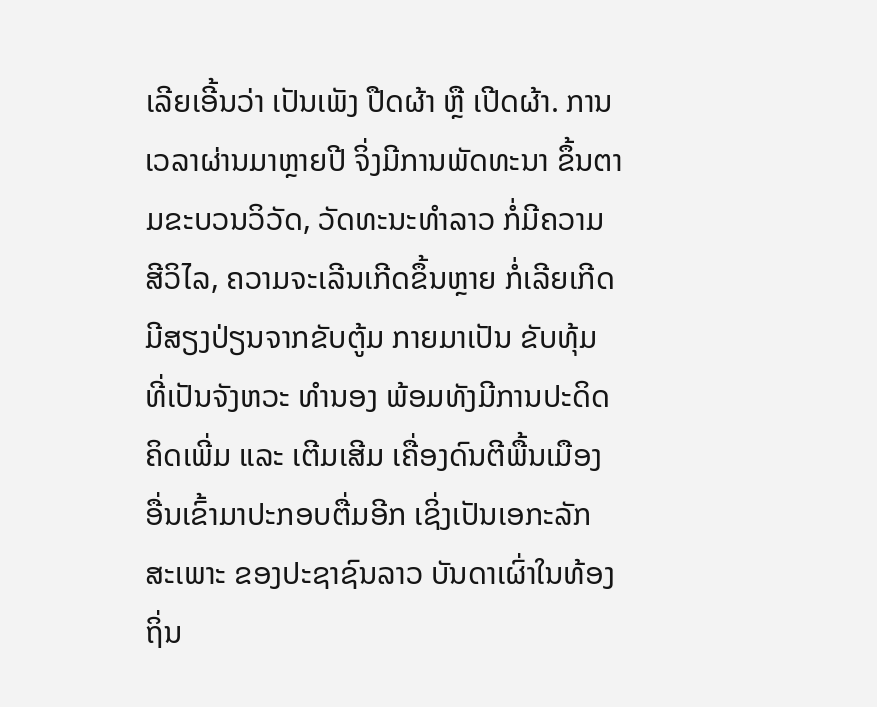ເລີຍເອີ້ນວ່າ ເປັນເພັງ ປືດຜ້າ ຫຼື ເປີດຜ້າ. ການເວລາຜ່ານມາຫຼາຍປີ ຈິ່ງມີການພັດທະນາ ຂຶ້ນຕາມຂະບວນວິວັດ, ວັດທະນະທຳລາວ ກໍ່ມີຄວາມ ສີວິໄລ, ຄວາມຈະເລີນເກີດຂຶ້ນຫຼາຍ ກໍ່ເລີຍເກີດມີສຽງປ່ຽນຈາກຂັບຕູ້ມ ກາຍມາເປັນ ຂັບທຸ້ມ ທີ່ເປັນຈັງຫວະ ທໍານອງ ພ້ອມທັງມີການປະດິດຄິດເພີ່ມ ແລະ ເຕີມເສີມ ເຄື່ອງດົນຕີພື້ນເມືອງ ອື່ນເຂົ້າມາປະກອບຕື່ມອີກ ເຊິ່ງເປັນເອກະລັກ ສະເພາະ ຂອງປະຊາຊົນລາວ ບັນດາເຜົ່າໃນທ້ອງຖິ່ນ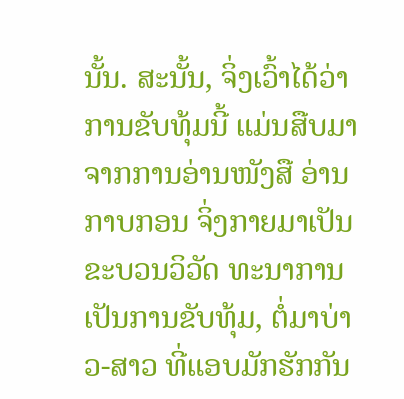ນັ້ນ. ສະນັ້ນ, ຈິ່ງເວົ້າໄດ້ວ່າ ການຂັບທຸ້ມນີ້ ແມ່ນສືບມາຈາກການອ່ານໜັງສື ອ່ານກາບກອນ ຈິ່ງກາຍມາເປັນ ຂະບວນວິວັດ ທະນາການ ເປັນການຂັບທຸ້ມ, ຕໍ່ມາບ່າວ-ສາວ ທີ່ແອບມັກຮັກກັນ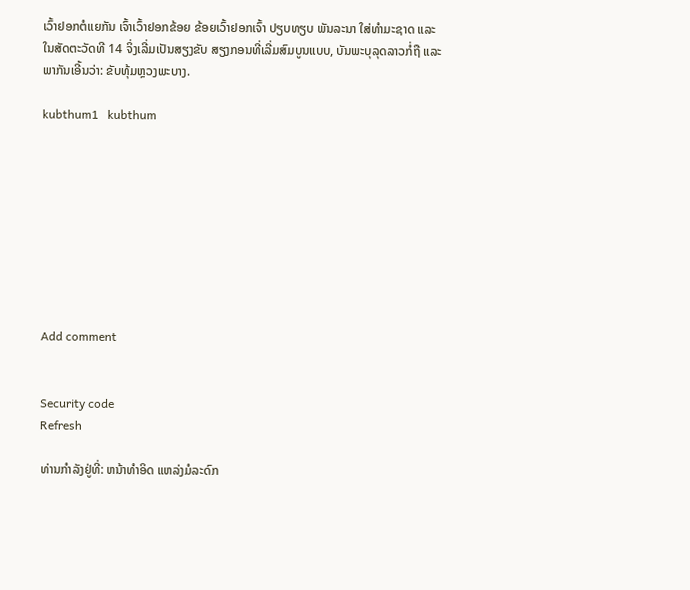ເວົ້າຢອກຕໍແຍກັນ ເຈົ້າເວົ້າຢອກຂ້ອຍ ຂ້ອຍເວົ້າຢອກເຈົ້າ ປຽບທຽບ ພັນລະນາ ໃສ່ທຳມະຊາດ ແລະ ໃນສັດຕະວັດທີ 14 ຈິ່ງເລີ່ມເປັນສຽງຂັບ ສຽງກອນທີ່ເລີ່ມສົມບູນແບບ, ບັນພະບຸລຸດລາວກໍ່ຖື ແລະ ພາກັນເອີ້ນວ່າ: ຂັບທຸ້ມຫຼວງພະບາງ.

kubthum1   kubthum









Add comment


Security code
Refresh

ທ່ານກຳລັງຢູ່ທີ່: ຫນ້າທຳອິດ ແຫລ່ງມໍລະດົກ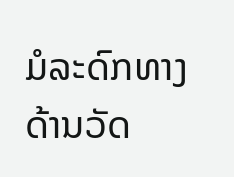ມໍລະດົກທາງດ້ານວັດ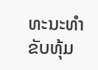ທະນະທຳ ຂັບທຸ້ມ